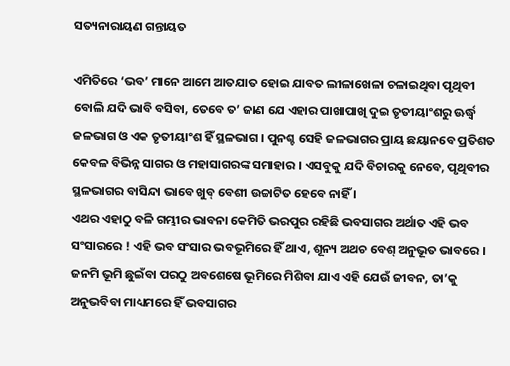ସତ୍ୟନାରାୟଣ ଗନ୍ତାୟତ

ଏମିତିରେ ‘ଭବ’ ମାନେ ଆମେ ଆତଯାତ ହୋଇ ଯାବତ ଲୀଳାଖେଳା ଚଳାଇଥିବା ପୃଥିବୀ ବୋଲି ଯଦି ଭାବି ବସିବା, ତେବେ ତ’ ଜାଣ ଯେ ଏହାର ପାଖାପାଖି ଦୁଇ ତୃତୀୟାଂଶରୁ ଊର୍ଦ୍ଧ୍ଵ ଜଳଭାଗ ଓ ଏକ ତୃତୀୟାଂଶ ହିଁ ସ୍ଥଳଭାଗ । ପୁନଶ୍ଚ ସେହି ଜଳଭାଗର ପ୍ରାୟ ଛୟାନବେ ପ୍ରତିଶତ କେବଳ ବିଭିନ୍ନ ସାଗର ଓ ମହାସାଗରଙ୍କ ସମାହାର । ଏସବୁକୁ ଯଦି ବିଚାରକୁ ନେବେ, ପୃଥିବୀର ସ୍ଥଳଭାଗର ବାସିନ୍ଦା ଭାବେ ଖୁବ୍ ବେଶୀ ଉଚ୍ଚାଟିତ ହେବେ ନାହିଁ ।
ଏଥର ଏହାଠୁ ବଳି ଗମ୍ଭୀର ଭାବନା କେମିତି ଭରପୁର ରହିଛି ଭବସାଗର ଅର୍ଥାତ ଏହି ଭବ ସଂସାରରେ ! ଏହି ଭବ ସଂସାର ଭବଭୂମିରେ ହିଁ ଥାଏ, ଶୂନ୍ୟ ଅଥଚ ବେଶ୍ ଅନୁଭୂତ ଭାବରେ । ଜନମି ଭୂମି ଛୁଇଁବା ପରଠୁ ଅବଶେଷେ ଭୂମିରେ ମିଶିବା ଯାଏ ଏହି ଯେଉଁ ଜୀବନ, ତା’କୁ ଅନୁଭବିବା ମାଧ୍ୟମରେ ହିଁ ଭବସାଗର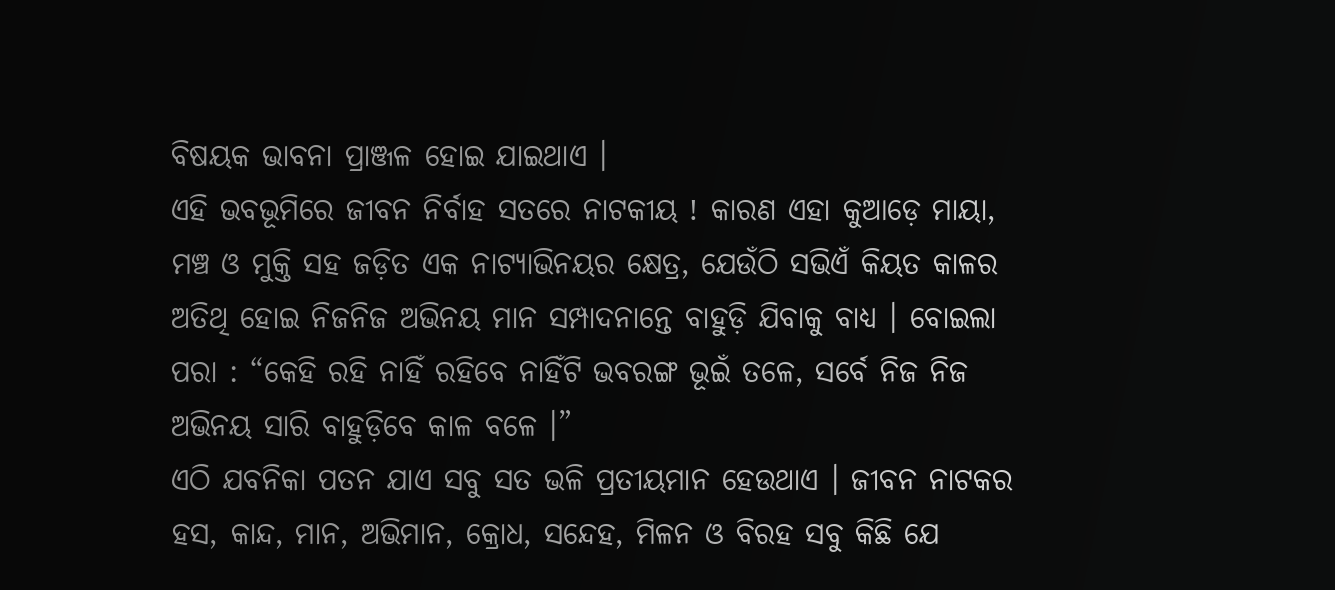ବିଷୟକ ଭାବନା ପ୍ରାଞ୍ଜଳ ହୋଇ ଯାଇଥାଏ ।
ଏହି ଭବଭୂମିରେ ଜୀବନ ନିର୍ବାହ ସତରେ ନାଟକୀୟ ! କାରଣ ଏହା କୁଆଡ଼େ ମାୟା, ମଞ୍ଚ ଓ ମୁକ୍ତି ସହ ଜଡ଼ିତ ଏକ ନାଟ୍ୟାଭିନୟର କ୍ଷେତ୍ର, ଯେଉଁଠି ସଭିଏଁ କିୟତ କାଳର ଅତିଥି ହୋଇ ନିଜନିଜ ଅଭିନୟ ମାନ ସମ୍ପାଦନାନ୍ତେ ବାହୁଡ଼ି ଯିବାକୁ ବାଧ୍ୟ । ବୋଇଲା ପରା : “କେହି ରହି ନାହିଁ ରହିବେ ନାହିଁଟି ଭବରଙ୍ଗ ଭୂଇଁ ତଳେ, ସର୍ବେ ନିଜ ନିଜ ଅଭିନୟ ସାରି ବାହୁଡ଼ିବେ କାଳ ବଳେ ।”
ଏଠି ଯବନିକା ପତନ ଯାଏ ସବୁ ସତ ଭଳି ପ୍ରତୀୟମାନ ହେଉଥାଏ । ଜୀବନ ନାଟକର ହସ, କାନ୍ଦ, ମାନ, ଅଭିମାନ, କ୍ରୋଧ, ସନ୍ଦେହ, ମିଳନ ଓ ବିରହ ସବୁ କିଛି ଯେ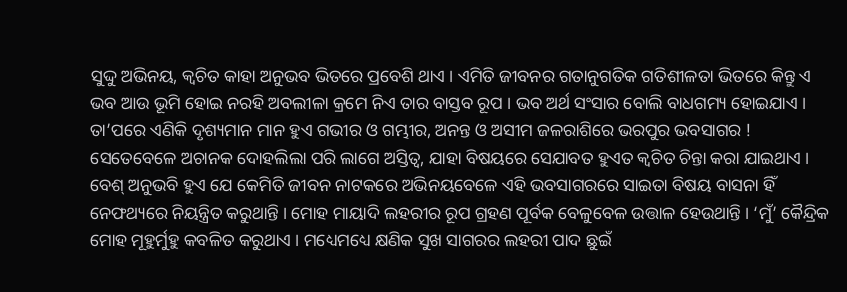ସୁଦ୍ଦୁ ଅଭିନୟ, କ୍ୱଚିତ କାହା ଅନୁଭବ ଭିତରେ ପ୍ରବେଶି ଥାଏ । ଏମିତି ଜୀବନର ଗତାନୁଗତିକ ଗତିଶୀଳତା ଭିତରେ କିନ୍ତୁ ଏ ଭବ ଆଉ ଭୂମି ହୋଇ ନରହି ଅବଲୀଳା କ୍ରମେ ନିଏ ତାର ବାସ୍ତବ ରୂପ । ଭବ ଅର୍ଥ ସଂସାର ବୋଲି ବାଧଗମ୍ୟ ହୋଇଯାଏ । ତା’ପରେ ଏଣିକି ଦୃଶ୍ୟମାନ ମାନ ହୁଏ ଗଭୀର ଓ ଗମ୍ଭୀର, ଅନନ୍ତ ଓ ଅସୀମ ଜଳରାଶିରେ ଭରପୁର ଭବସାଗର ! ସେତେବେଳେ ଅଚାନକ ଦୋହଲିଲା ପରି ଲାଗେ ଅସ୍ତିତ୍ଵ, ଯାହା ବିଷୟରେ ସେଯାବତ ହୁଏତ କ୍ୱଚିତ ଚିନ୍ତା କରା ଯାଇଥାଏ ।
ବେଶ୍ ଅନୁଭବି ହୁଏ ଯେ କେମିତି ଜୀବନ ନାଟକରେ ଅଭିନୟବେଳେ ଏହି ଭବସାଗରରେ ସାଇତା ବିଷୟ ବାସନା ହିଁ ନେଫଥ୍ୟରେ ନିୟନ୍ତ୍ରିତ କରୁଥାନ୍ତି । ମୋହ ମାୟାଦି ଲହରୀର ରୂପ ଗ୍ରହଣ ପୂର୍ବକ ବେଳୁବେଳ ଉତ୍ତାଳ ହେଉଥାନ୍ତି । ‘ମୁଁ’ କୈନ୍ଦ୍ରିକ ମୋହ ମୂହୁର୍ମୁହୁ କବଳିତ କରୁଥାଏ । ମଧ୍ୟେମଧ୍ୟେ କ୍ଷଣିକ ସୁଖ ସାଗରର ଲହରୀ ପାଦ ଛୁଇଁ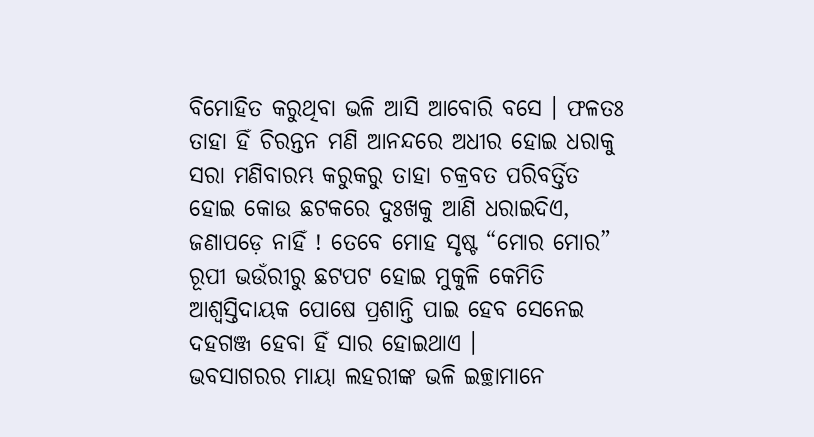ବିମୋହିତ କରୁଥିବା ଭଳି ଆସି ଆବୋରି ବସେ । ଫଳତଃ ତାହା ହିଁ ଚିରନ୍ତନ ମଣି ଆନନ୍ଦରେ ଅଧୀର ହୋଇ ଧରାକୁ ସରା ମଣିବାରମ୍ଭ କରୁକରୁ ତାହା ଚକ୍ରବତ ପରିବର୍ତ୍ତିତ ହୋଇ କୋଉ ଛଟକରେ ଦୁଃଖକୁ ଆଣି ଧରାଇଦିଏ, ଜଣାପଡ଼େ ନାହିଁ ! ତେବେ ମୋହ ସୃଷ୍ଟ “ମୋର ମୋର” ରୂପୀ ଭଉଁରୀରୁ ଛଟପଟ ହୋଇ ମୁକୁଳି କେମିତି ଆଶ୍ୱସ୍ତିଦାୟକ ପୋଷେ ପ୍ରଶାନ୍ତି ପାଇ ହେବ ସେନେଇ ଦହଗଞ୍ଜ ହେବା ହିଁ ସାର ହୋଇଥାଏ ।
ଭବସାଗରର ମାୟା ଲହରୀଙ୍କ ଭଳି ଇଚ୍ଛାମାନେ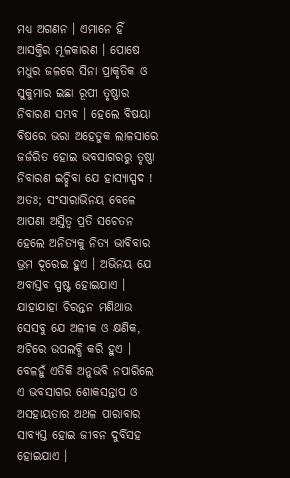ମଧ୍ୟ ଅଗଣନ । ଏମାନେ ହିଁ ଆସକ୍ତିର ମୂଳକାରଣ । ପୋଷେ ମଧୁର ଜଳରେ ସିନା ପ୍ରାକୃତିକ ଓ ସୁକୁମାର ଇଛା ରୂପୀ ତୃଷ୍ଣାର ନିବାରଣ ସମ୍ଭବ । ହେଲେ ବିଷୟା ବିଷରେ ଭରା ଅହେତୁକ ଲାଳସାରେ ଜର୍ଜରିତ ହୋଇ ଭବସାଗରରୁ ତୃଷ୍ଣା ନିବାରଣ ଇଚ୍ଛିବା ଯେ ହାସ୍ୟାସ୍ପଦ ! ଅତଃ; ସଂସାରାଭିନୟ ବେଳେ ଆପଣା ଅସ୍ତିତ୍ଵ ପ୍ରତି ସଚେତନ ହେଲେ ଅନିତ୍ୟକୁ ନିତ୍ୟ ଭାବିବାର ଭ୍ରମ ଦୂରେଇ ହୁଏ । ଅଭିନୟ ଯେ ଅବାସ୍ତବ ସ୍ପଷ୍ଟ ହୋଇଯାଏ । ଯାହାଯାହା ଚିରନ୍ତନ ମଣିଥାଉ ସେସବୁ ଯେ ଅଳୀକ ଓ କ୍ଷଣିକ, ଅଚିରେ ଉପଲବ୍ଧି କରି ହୁଏ । ବେଳହୁଁ ଏତିକି ଅନୁଭବି ନପାରିଲେ ଏ ଭବସାଗର ଶୋକସନ୍ତାପ ଓ ଅସହାୟତାର ଅଥଳ ପାରାବାର ସାବ୍ୟସ୍ତ ହୋଇ ଜୀବନ ଦୁର୍ବିସହ ହୋଇଯାଏ ।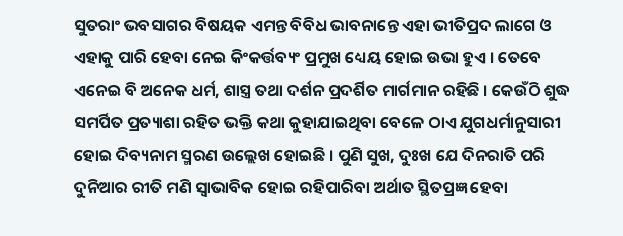ସୁତରାଂ ଭବସାଗର ବିଷୟକ ଏମନ୍ତ ବିବିଧ ଭାବନାନ୍ତେ ଏହା ଭୀତିପ୍ରଦ ଲାଗେ ଓ ଏହାକୁ ପାରି ହେବା ନେଇ କିଂକର୍ତ୍ତବ୍ୟଂ ପ୍ରମୁଖ ଧ୍ୟେୟ ହୋଇ ଉଭା ହୁଏ । ତେବେ ଏନେଇ ବି ଅନେକ ଧର୍ମ, ଶାସ୍ତ୍ର ତଥା ଦର୍ଶନ ପ୍ରଦର୍ଶିତ ମାର୍ଗମାନ ରହିଛି । କେଉଁଠି ଶୁଦ୍ଧ ସମର୍ପିତ ପ୍ରତ୍ୟାଶା ରହିତ ଭକ୍ତି କଥା କୁହାଯାଇଥିବା ବେଳେ ଠାଏ ଯୁଗଧର୍ମାନୁସାରୀ ହୋଇ ଦିବ୍ୟନାମ ସ୍ମରଣ ଉଲ୍ଲେଖ ହୋଇଛି । ପୁଣି ସୁଖ, ଦୁଃଖ ଯେ ଦିନରାତି ପରି ଦୁନିଆର ରୀତି ମଣି ସ୍ୱାଭାବିକ ହୋଇ ରହିପାରିବା ଅର୍ଥାତ ସ୍ଥିତପ୍ରଜ୍ଞ ହେବା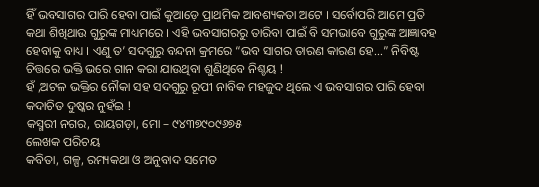ହିଁ ଭବସାଗର ପାରି ହେବା ପାଇଁ କୁଆଡ଼େ ପ୍ରାଥମିକ ଆବଶ୍ୟକତା ଅଟେ । ସର୍ବୋପରି ଆମେ ପ୍ରତି କଥା ଶିଖିଥାଉ ଗୁରୁଙ୍କ ମାଧ୍ୟମରେ । ଏହି ଭବସାଗରରୁ ତାରିବା ପାଇଁ ବି ସମଭାବେ ଗୁରୁଙ୍କ ଆଜ୍ଞାବହ ହେବାକୁ ବାଧ୍ୟ । ଏଣୁ ତ’ ସଦଗୁରୁ ବନ୍ଦନା କ୍ରମରେ “ଭବ ସାଗର ତାରଣ କାରଣ ହେ…” ନିବିଷ୍ଟ ଚିତ୍ତରେ ଭକ୍ତି ଭରେ ଗାନ କରା ଯାଉଥିବା ଶୁଣିଥିବେ ନିଶ୍ଚୟ !
ହଁ ,ଅଟଳ ଭକ୍ତିର ନୌକା ସହ ସଦଗୁରୁ ରୂପୀ ନାବିକ ମହଜୁଦ ଥିଲେ ଏ ଭବସାଗର ପାରି ହେବା କଦାଚିତ ଦୁଷ୍କର ନୁହଁଇ !
କସ୍ମରୀ ନଗର, ରାୟଗଡ଼ା, ମୋ – ୯୪୩୭୯୦୯୬୭୫
ଲେଖକ ପରିଚୟ
କବିତା, ଗଳ୍ପ, ରମ୍ୟକଥା ଓ ଅନୁବାଦ ସମେତ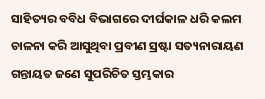ସାହିତ୍ୟର ବବିଧ ବିଭାଗରେ ଦୀର୍ଘକାଳ ଧରି କଲମ ଚାଳନା କରି ଆସୁଥିବା ପ୍ରବୀଣ ସ୍ରଷ୍ଟା ସତ୍ୟନାରାୟଣ ଗନ୍ତାୟତ ଜଣେ ସୁପରିଚିତ ସ୍ତମ୍ଭକାର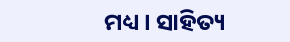ମଧ୍ୟ । ସାହିତ୍ୟ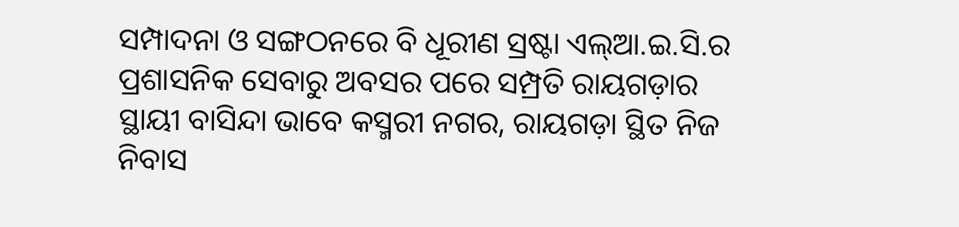ସମ୍ପାଦନା ଓ ସଙ୍ଗଠନରେ ବି ଧୂରୀଣ ସ୍ରଷ୍ଟା ଏଲ୍ଆ.ଇ.ସି.ର ପ୍ରଶାସନିକ ସେବାରୁ ଅବସର ପରେ ସମ୍ପ୍ରତି ରାୟଗଡ଼ାର ସ୍ଥାୟୀ ବାସିନ୍ଦା ଭାବେ କସ୍ମରୀ ନଗର, ରାୟଗଡ଼ା ସ୍ଥିତ ନିଜ ନିବାସ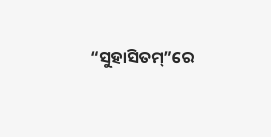“ସୁହାସିତମ୍”ରେ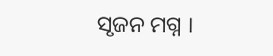ସୃଜନ ମଗ୍ନ ।